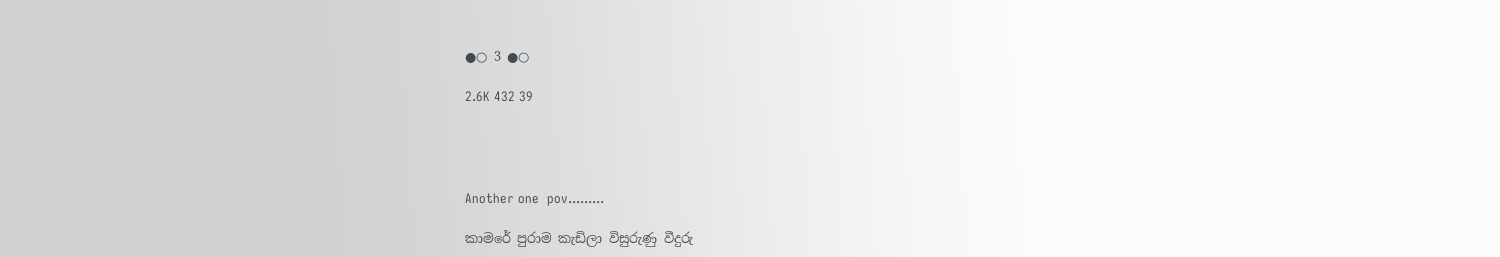●○ 3 ●○

2.6K 432 39




Another one  pov.........

කාමරේ පුරාම කැඩිලා විසුරුණු වීදුරු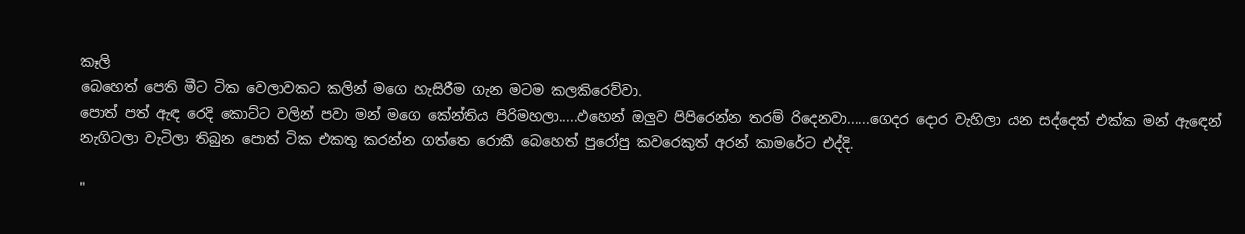කෑලි
බෙහෙත් පෙති මීට ටික වෙලාවකට කලින් මගෙ හැසිරීම ගැන මටම කලකිරෙව්වා.
පොත් පත් ඇඳ රෙදි කොට්ට වලින් පවා මන් මගෙ කේන්තිය පිරිමහලා.....ඵහෙන් ඔලුව පිපිරෙන්න තරම් රිදෙනවා......ගෙදර දොර වැහිලා යන සද්දෙත් එක්ක මන් ඇඳෙන් නැගිටලා වැටිලා තිබුන පොත් ටික එකතු කරන්න ගත්තෙ රොකී බෙහෙත් පුරෝපු කවරෙකුත් අරන් කාමරේට එද්දි.

"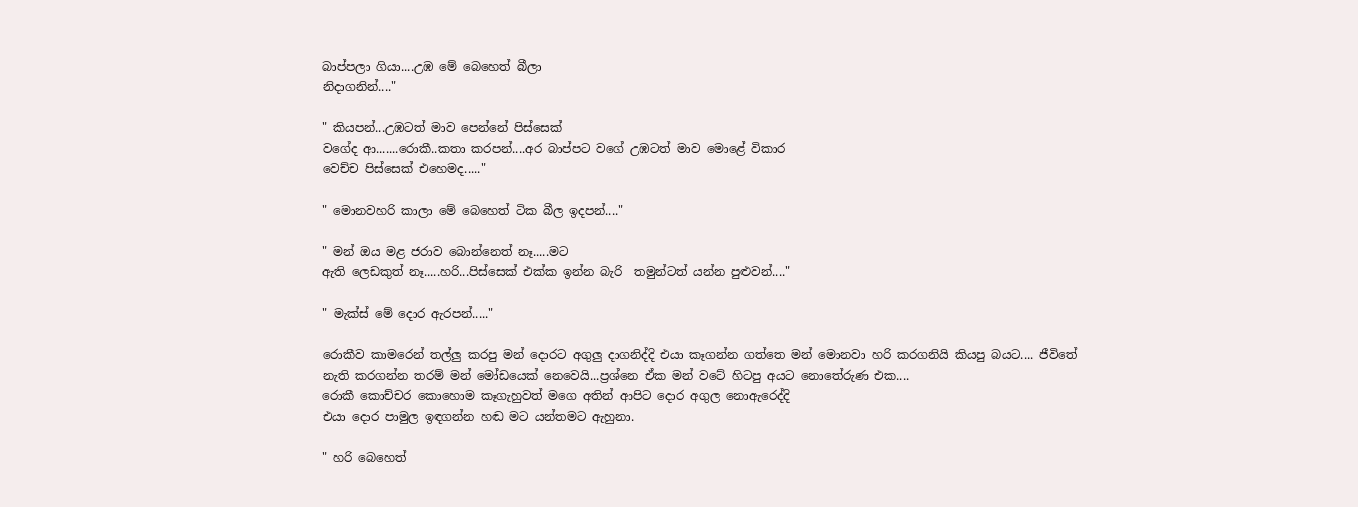බාප්පලා ගියා....උඹ මේ බෙහෙත් බීලා
නිදාගනින්...."

" කියපන්...උඹටත් මාව පෙන්නේ පිස්සෙක්
වගේද ආ.......රොකී..කතා කරපන්....අර බාප්පට වගේ උඹටත් මාව මොළේ විකාර
වෙච්ච පිස්සෙක් එහෙමද....."

" මොනවහරි කාලා මේ බෙහෙත් ටික බීල ඉදපන්...."

" මන් ඔය මළ ජරාව බොන්නෙත් නෑ.....මට
ඇති ලෙඩකුත් නෑ.....හරි...පිස්සෙක් එක්ක ඉන්න බැරි  තමුන්ටත් යන්න පුළුවන්...."

" මැක්ස් මේ දොර ඇරපන්....."

රොකීව කාමරෙන් තල්ලු කරපු මන් දොරට අගුලු දාගනිද්දි එයා කෑගන්න ගත්තෙ මන් මොනවා හරි කරගනියි කියපු බයට.... ජීවිතේ නැති කරගන්න තරම් මන් මෝඩයෙක් නෙවෙයි...ප්‍රශ්නෙ ඒක මන් වටේ හිටපු අයට නොතේරුණ එක....
රොකී කොච්චර කොහොම කෑගැහුවත් මගෙ අතින් ආපිට දොර අගුල නොඇරෙද්දි
එයා දොර පාමුල ඉඳගන්න හඬ මට යන්තමට ඇහුනා.

" හරි බෙහෙත්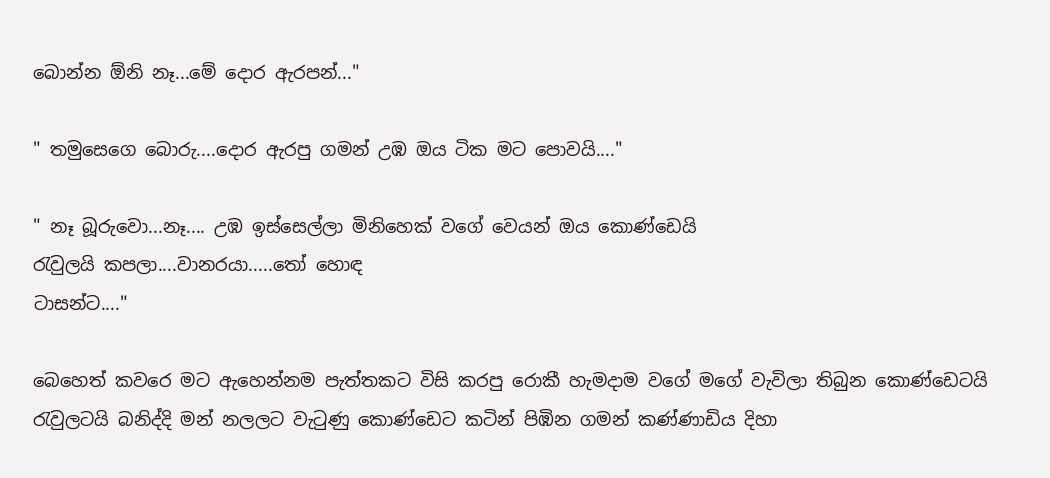බොන්න ඕනි නෑ...මේ දොර ඇරපන්..."

" තමුසෙගෙ බොරු....දොර ඇරපු ගමන් උඹ ඔය ටික මට පොවයි...."

" නෑ බූරුවො...නෑ.... උඹ ඉස්සෙල්ලා මිනිහෙක් වගේ වෙයන් ඔය කොණ්ඩෙයි
රැවුලයි කපලා....වානරයා.....තෝ හොඳ
ටාසන්ට...."

බෙහෙත් කවරෙ මට ඇහෙන්නම පැත්තකට විසි කරපු රොකී හැමදාම වගේ මගේ වැවිලා තිබුන කොණ්ඩෙටයි රැවුලටයි බනිද්දි මන් නලලට වැටුණු කොණ්ඩෙට කටින් පිඹින ගමන් කණ්ණාඩිය දිහා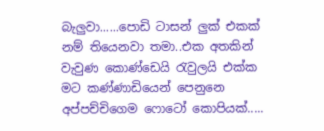බැලුවා......පොඩි ටාසන් ලුක් එකක් නම් තියෙනවා තමා..එක අතකින් වැවුණ කොණ්ඩෙයි රැවුලයි එක්ක මට කණ්ණාඩියෙන් පෙනුනෙ අප්පච්චිගෙම ෆොටෝ කොපියක්.....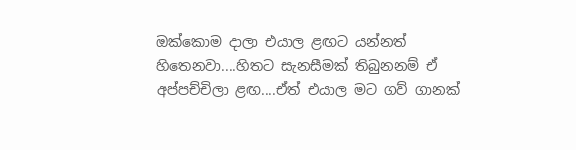ඔක්කොම දාලා එයාල ළඟට යන්නත් හිතෙනවා....හිතට සැනසීමක් තිබුනනම් ඒ අප්පච්චිලා ළඟ....ඒත් එයාල මට ගව් ගානක්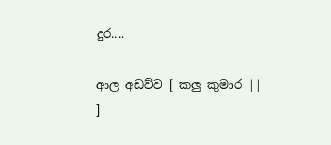දුර....

ආල අඩව්ව [ කලු කුමාර || ]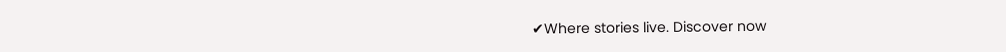✔Where stories live. Discover now